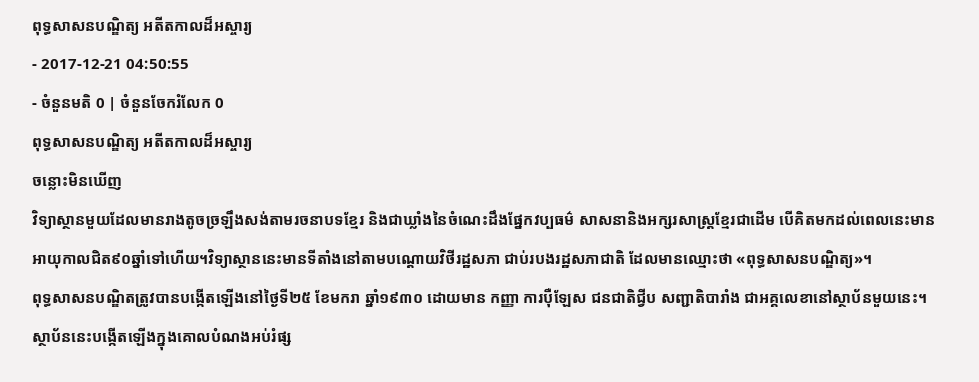ពុទ្ធសាសនបណ្ឌិត្យ អតីតកាលដ៏អស្ចារ្យ
- 2017-12-21 04:50:55
- ចំនួនមតិ 0 | ចំនួនចែករំលែក 0
ពុទ្ធសាសនបណ្ឌិត្យ អតីតកាលដ៏អស្ចារ្យ
ចន្លោះមិនឃើញ
វិទ្យាស្ថានមួយដែលមានរាងតូចច្រឡឹងសង់តាមរចនាបទខ្មែរ និងជាឃ្លាំងនៃចំណេះដឹងផ្នែកវប្បធម៌ សាសនានិងអក្សរសាស្រ្តខ្មែរជាដើម បើគិតមកដល់ពេលនេះមានអាយុកាលជិត៩០ឆ្នាំទៅហើយ។វិទ្យាស្ថាននេះមានទីតាំងនៅតាមបណ្តោយវិថីរដ្ឋសភា ជាប់របងរដ្ឋសភាជាតិ ដែលមានឈ្មោះថា «ពុទ្ធសាសនបណ្ឌិត្យ»។
ពុទ្ធសាសនបណ្ឌិតត្រូវបានបង្កើតឡើងនៅថ្ងៃទី២៥ ខែមករា ឆ្នាំ១៩៣០ ដោយមាន កញ្ញា ការប៉ឺឡែស ជនជាតិជ្វីប សញ្ជាតិបារាំង ជាអគ្គលេខានៅស្ថាប័នមួយនេះ។ ស្ថាប័ននេះបង្កើតឡើងក្នុងគោលបំណងអប់រំផ្ស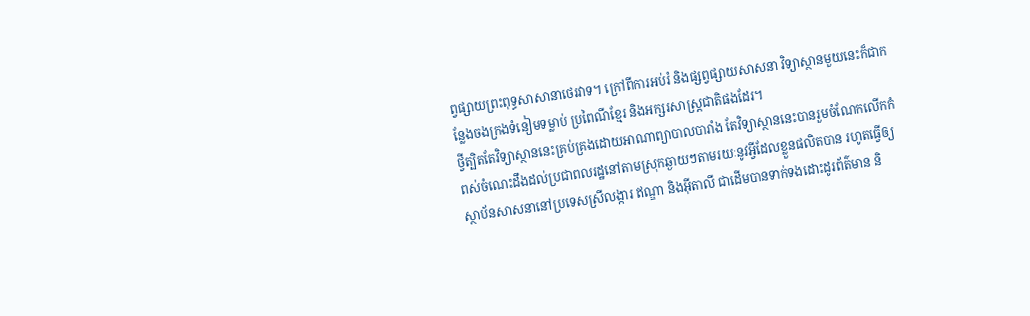ព្វផ្សាយព្រះពុទ្ធសាសានាថេរវាទ។ ក្រៅពីការអប់រំ និងផ្សព្វផ្សាយសាសនា វិទ្យាស្ថានមួយនេះក៏ជាកន្លែងចងក្រងទំនៀមទម្លាប់ ប្រពៃណីខ្មែរ និងអក្សរសាស្រ្តជាតិផងដែរ។
ថ្វីត្បិតតែវិទ្យាស្ថាននេះគ្រប់គ្រងដោយអាណាព្យាបាលបារាំង តែវិទ្យាស្ថាននេះបានរួមចំណែកលើកកំពស់ចំណេះដឹងដល់ប្រជាពលរដ្ឋនៅតាមស្រុកឆ្ងាយៗតាមរយៈនូវអ្វីដែលខ្លួនផលិតបាន រហូតធ្វើឲ្យស្ថាប័នសាសនានៅប្រទេសស្រីលង្ការ ឥណ្ឌា និងអ៊ីតាលី ជាដើមបានទាក់ទងដោះដូរព័ត៌មាន និ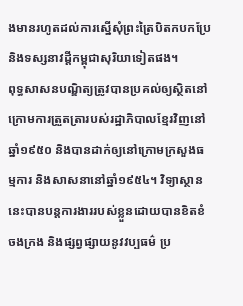ងមានរហូតដល់ការស្នើសុំព្រះត្រៃបិតកបកប្រែ និងទស្សនាវដ្តីកម្ពុជាសុរិយាទៀតផង។
ពុទ្ធសាសនបណ្ឌិត្យត្រូវបានប្រគល់ឲ្យស្ថិតនៅក្រោមការត្រួតត្រារបស់រដ្ឋាភិបាលខ្មែរវិញនៅឆ្នាំ១៩៥០ និងបានដាក់ឲ្យនៅក្រោមក្រសួងធម្មការ និងសាសនានៅឆ្នាំ១៩៥៤។ វិទ្យាស្ថាននេះបានបន្តការងាររបស់ខ្លួនដោយបានខិតខំចងក្រង និងផ្សព្វផ្សាយនូវវប្បធម៌ ប្រ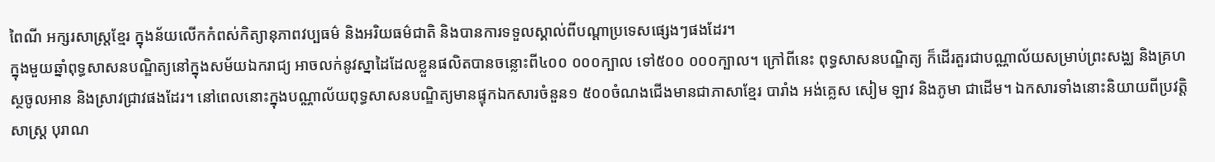ពៃណី អក្សរសាស្រ្តខ្មែរ ក្នុងន័យលើកកំពស់កិត្យានុភាពវប្បធម៌ និងអរិយធម៌ជាតិ និងបានការទទួលស្គាល់ពីបណ្តាប្រទេសផ្សេងៗផងដែរ។
ក្នុងមួយឆ្នាំពុទ្ធសាសនបណ្ឌិត្យនៅក្នុងសម័យឯករាជ្យ អាចលក់នូវស្នាដៃដែលខ្លួនផលិតបានចន្លោះពី៤០០ ០០០ក្បាល ទៅ៥០០ ០០០ក្បាល។ ក្រៅពីនេះ ពុទ្ធសាសនបណ្ឌិត្យ ក៏ដើរតួរជាបណ្ណាល័យសម្រាប់ព្រះសង្ឈ និងគ្រហស្ថចូលអាន និងស្រាវជ្រាវផងដែរ។ នៅពេលនោះក្នុងបណ្ណាល័យពុទ្ធសាសនបណ្ឌិត្យមានផ្ទុកឯកសារចំនួន១ ៥០០ចំណងជើងមានជាភាសាខ្មែរ បារាំង អង់គ្លេស សៀម ឡាវ និងភូមា ជាដើម។ ឯកសារទាំងនោះនិយាយពីប្រវត្តិសាស្រ្ត បុរាណ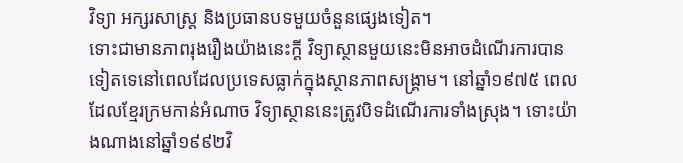វិទ្យា អក្សរសាស្រ្ត និងប្រធានបទមួយចំនួនផ្សេងទៀត។
ទោះជាមានភាពរុងរឿងយ៉ាងនេះក្តី វិទ្យាស្ថានមួយនេះមិនអាចដំណើរការបានទៀតទេនៅពេលដែលប្រទេសធ្លាក់ក្នុងស្ថានភាពសង្គ្រាម។ នៅឆ្នាំ១៩៧៥ ពេលដែលខ្មែរក្រមកាន់អំណាច វិទ្យាស្ថាននេះត្រូវបិទដំណើរការទាំងស្រុង។ ទោះយ៉ាងណាងនៅឆ្នាំ១៩៩២វិ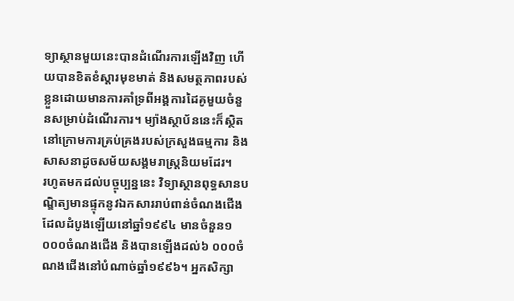ទ្យាស្ថានមួយនេះបានដំណើរការឡើងវិញ ហើយបានខិតខំស្តារមុខមាត់ និងសមត្ថភាពរបស់ខ្លួនដោយមានការគាំទ្រពីអង្គការដៃគូមួយចំនួនសម្រាប់ដំណើរការ។ ម្យ៉ាងស្ថាប័ននេះក៏ស្ថិតនៅក្រោមការគ្រប់គ្រងរបស់ក្រសួងធម្មការ និងសាសនាដូចសម័យសង្គមរាស្រ្តនិយមដែរ។
រហូតមកដល់បច្ចុប្បន្ននេះ វិទ្យាស្ថានពុទ្ធសានបណ្ឌិត្យមានផ្ទុកនូវឯកសាររាប់ពាន់ចំណងជើង ដែលដំបូងឡើយនៅឆ្នាំ១៩៩៤ មានចំនួន១ ០០០ចំណងជើង និងបានឡើងដល់៦ ០០០ចំណងជើងនៅបំណាច់ឆ្នាំ១៩៩៦។ អ្នកសិក្សា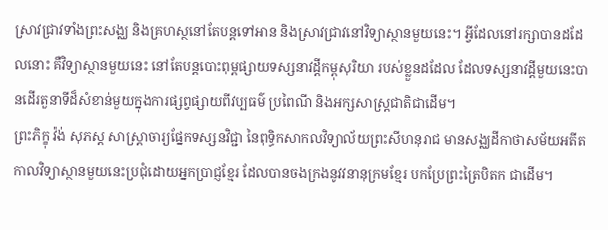ស្រាវជ្រាវទាំងព្រះសង្ឈ និងគ្រហស្ថនៅតែបន្តទៅអាន និងស្រាវជ្រាវនៅវិទ្យាស្ថានមួយនេះ។ អ្វីដែលនៅរក្សាបានដដែលនោះ គឺវិទ្យាស្ថានមួយនេះ នៅតែបន្តបោះពុម្ពផ្សាយទស្សនាវដ្តីកម្ពុសុរិយា របស់ខ្លួនដដែល ដែលទស្សនាវដ្តីមួយនេះបានដើរតួនាទីដ៏សំខាន់មួយក្នុងការផ្សព្វផ្សាយពីវប្បធម៌ ប្រពៃណី និងអក្សសាស្រ្តជាតិជាដើម។
ព្រះភិក្ខុ វ៉ង់ សុភស្ត សាស្រ្តាចារ្យផ្នែកទស្សនវិជ្ជា នៃពុទ្ធិកសាកលវិទ្យាល័យព្រះសីហនុរាជ មានសង្ឈដីកាថាសម័យអតីតកាលវិទ្យាស្ថានមួយនេះប្រជុំដោយអ្នកប្រាជ្ញខ្មែរ ដែលបានចងក្រងនូវវនានុក្រមខ្មែរ បកប្រែព្រះត្រៃបិតក ជាដើម។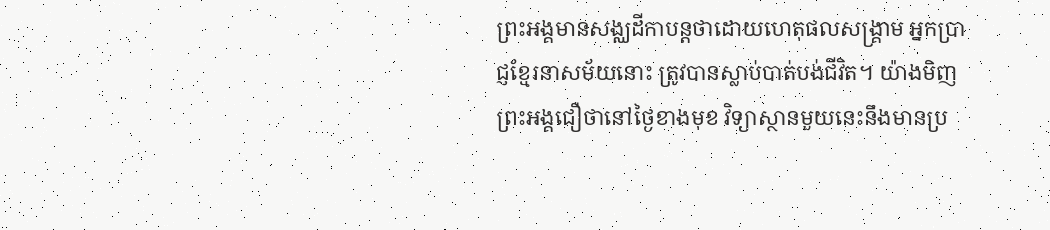ព្រះអង្គមានសង្ឈដីកាបន្តថាដោយហេតុផលសង្គ្រាម អ្នកប្រាជ្ញខ្មែរនាសម័យនោះ ត្រូវបានស្លាប់បាត់បង់ជីវិត។ យ៉ាងមិញព្រះអង្គជឿថានៅថ្ងៃខាងមុខ វិទ្យាស្ថានមួយនេះនឹងមានប្រ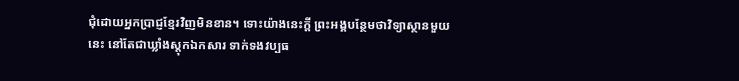ជុំដោយអ្នកប្រាជ្ញខ្មែរវិញមិនខាន។ ទោះយ៉ាងនេះក្តី ព្រះអង្គបន្ថែមថាវិទ្យាស្ថានមួយនេះ នៅតែជាឃ្លាំងស្តុកឯកសារ ទាក់ទងវប្បធ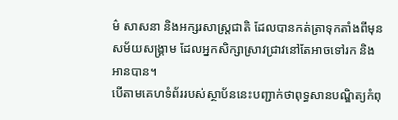ម៌ សាសនា និងអក្សរសាស្រ្តជាតិ ដែលបានកត់ត្រាទុកតាំងពីមុនសម័យសង្គ្រាម ដែលអ្នកសិក្សាស្រាវជ្រាវនៅតែអាចទៅរក និងអានបាន។
បើតាមគេហទំព័ររបស់ស្ថាប័ននេះបញ្ជាក់ថាពុទ្ធសានបណ្ឌិត្យកំពុ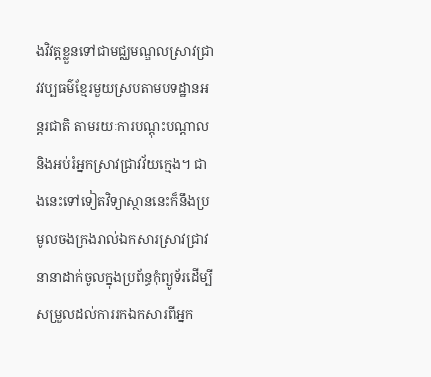ងវិវត្តខ្លួនទៅជាមជ្ឈមណ្ឌលស្រាវជ្រាវវប្បធម៌ខ្មែរមួយស្របតាមបទដ្ឋានអន្តរជាតិ តាមរយៈការបណ្តុះបណ្តាល និងអប់រំអ្នកស្រាវជ្រាវវ័យក្មេង។ ជាងនេះទៅទៀតវិទ្យាស្ថាននេះក៏នឹងប្រមូលចងក្រងរាល់ឯកសារស្រាវជ្រាវនានាដាក់ចូលក្នុងប្រព័ន្ធកុំព្យូទ័រដើម្បីសម្រួលដល់ការរកឯកសារពីអ្នក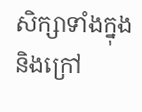សិក្សាទាំងក្នុង និងក្រៅ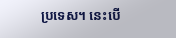ប្រទេស។ នេះបើ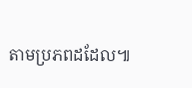តាមប្រភពដដែល៕